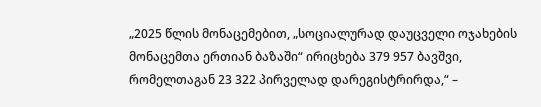„2025 წლის მონაცემებით, „სოციალურად დაუცველი ოჯახების მონაცემთა ერთიან ბაზაში“ ირიცხება 379 957 ბავშვი, რომელთაგან 23 322 პირველად დარეგისტრირდა,“ –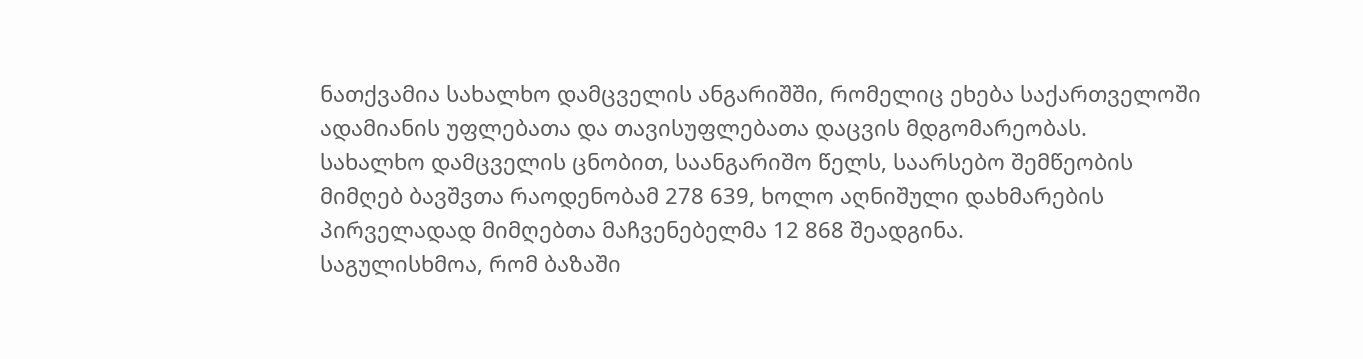ნათქვამია სახალხო დამცველის ანგარიშში, რომელიც ეხება საქართველოში ადამიანის უფლებათა და თავისუფლებათა დაცვის მდგომარეობას.
სახალხო დამცველის ცნობით, საანგარიშო წელს, საარსებო შემწეობის მიმღებ ბავშვთა რაოდენობამ 278 639, ხოლო აღნიშული დახმარების პირველადად მიმღებთა მაჩვენებელმა 12 868 შეადგინა.
საგულისხმოა, რომ ბაზაში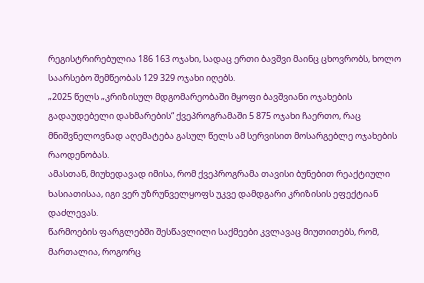რეგისტრირებულია 186 163 ოჯახი, სადაც ერთი ბავშვი მაინც ცხოვრობს, ხოლო საარსებო შემწეობას 129 329 ოჯახი იღებს.
„2025 წელს „კრიზისულ მდგომარეობაში მყოფი ბავშვიანი ოჯახების გადაუდებელი დახმარების“ ქვეპროგრამაში 5 875 ოჯახი ჩაერთო, რაც მნიშვნელოვნად აღემატება გასულ წელს ამ სერვისით მოსარგებლე ოჯახების რაოდენობას.
ამასთან, მიუხედავად იმისა, რომ ქვეპროგრამა თავისი ბუნებით რეაქტიული ხასიათისაა, იგი ვერ უზრუნველყოფს უკვე დამდგარი კრიზისის ეფექტიან დაძლევას.
წარმოების ფარგლებში შესწავლილი საქმეები კვლავაც მიუთითებს, რომ, მართალია, როგორც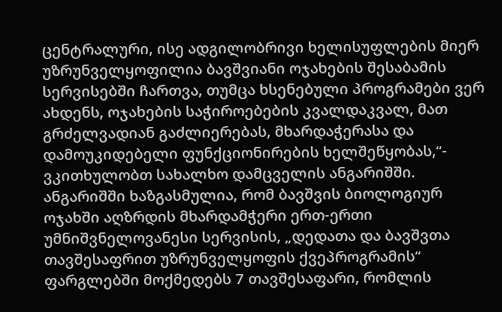ცენტრალური, ისე ადგილობრივი ხელისუფლების მიერ უზრუნველყოფილია ბავშვიანი ოჯახების შესაბამის სერვისებში ჩართვა, თუმცა ხსენებული პროგრამები ვერ ახდენს, ოჯახების საჭიროებების კვალდაკვალ, მათ გრძელვადიან გაძლიერებას, მხარდაჭერასა და დამოუკიდებელი ფუნქციონირების ხელშეწყობას,“- ვკითხულობთ სახალხო დამცველის ანგარიშში.
ანგარიშში ხაზგასმულია, რომ ბავშვის ბიოლოგიურ ოჯახში აღზრდის მხარდამჭერი ერთ-ერთი უმნიშვნელოვანესი სერვისის, „დედათა და ბავშვთა თავშესაფრით უზრუნველყოფის ქვეპროგრამის“ ფარგლებში მოქმედებს 7 თავშესაფარი, რომლის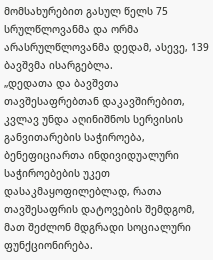მომსახურებით გასულ წელს 75 სრულწლოვანმა და ორმა არასრულწლოვანმა დედამ, ასევე, 139 ბავშვმა ისარგებლა.
„დედათა და ბავშვთა თავშესაფრებთან დაკავშირებით, კვლავ უნდა აღინიშნოს სერვისის განვითარების საჭიროება, ბენეფიციართა ინდივიდუალური საჭიროებების უკეთ დასაკმაყოფილებლად, რათა თავშესაფრის დატოვების შემდგომ, მათ შეძლონ მდგრადი სოციალური ფუნქციონირება.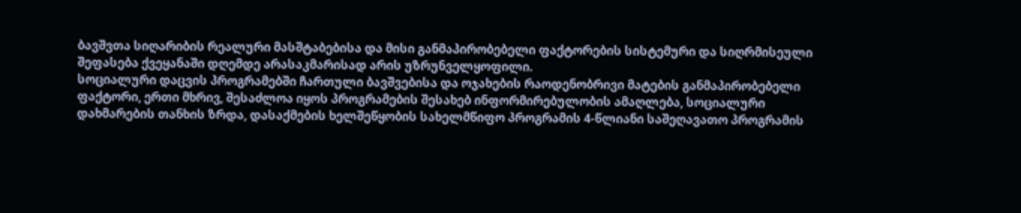ბავშვთა სიღარიბის რეალური მასშტაბებისა და მისი განმაპირობებელი ფაქტორების სისტემური და სიღრმისეული შეფასება ქვეყანაში დღემდე არასაკმარისად არის უზრუნველყოფილი.
სოციალური დაცვის პროგრამებში ჩართული ბავშვებისა და ოჯახების რაოდენობრივი მატების განმაპირობებელი ფაქტორი, ერთი მხრივ, შესაძლოა იყოს პროგრამების შესახებ ინფორმირებულობის ამაღლება, სოციალური დახმარების თანხის ზრდა, დასაქმების ხელშეწყობის სახელმწიფო პროგრამის 4-წლიანი საშეღავათო პროგრამის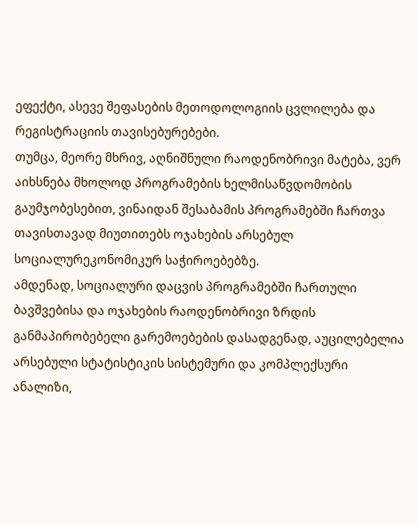ეფექტი, ასევე შეფასების მეთოდოლოგიის ცვლილება და რეგისტრაციის თავისებურებები.
თუმცა, მეორე მხრივ, აღნიშნული რაოდენობრივი მატება, ვერ აიხსნება მხოლოდ პროგრამების ხელმისაწვდომობის გაუმჯობესებით, ვინაიდან შესაბამის პროგრამებში ჩართვა თავისთავად მიუთითებს ოჯახების არსებულ სოციალურეკონომიკურ საჭიროებებზე.
ამდენად, სოციალური დაცვის პროგრამებში ჩართული ბავშვებისა და ოჯახების რაოდენობრივი ზრდის განმაპირობებელი გარემოებების დასადგენად, აუცილებელია არსებული სტატისტიკის სისტემური და კომპლექსური ანალიზი,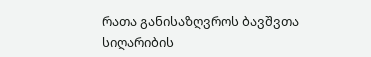რათა განისაზღვროს ბავშვთა სიღარიბის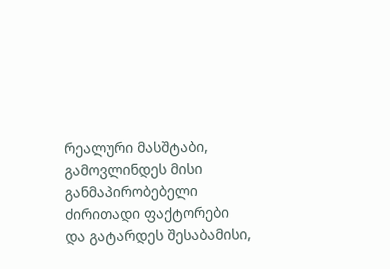რეალური მასშტაბი, გამოვლინდეს მისი განმაპირობებელი ძირითადი ფაქტორები და გატარდეს შესაბამისი,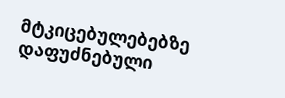მტკიცებულებებზე დაფუძნებული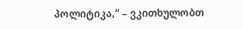პოლიტიკა,“ – ვკითხულობთ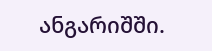ანგარიშში.